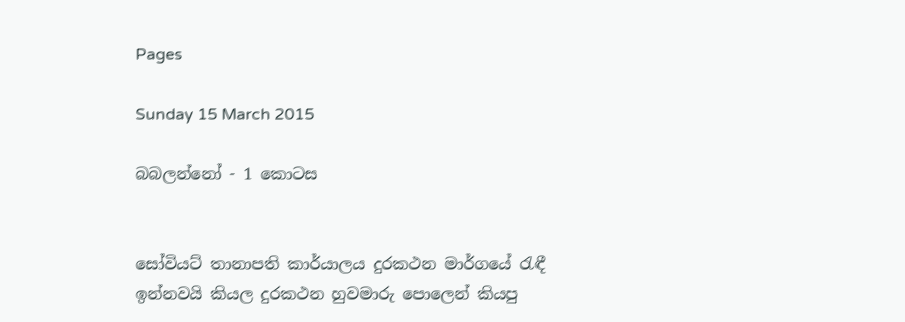Pages

Sunday 15 March 2015

බබලන්නෝ - 1 කොටස


සෝවියට් තානාපති කාර්යාලය දුරකථන මාර්ගයේ රැඳී ඉන්නවයි කියල දුරකථන හුවමාරු පොලෙන් කියපු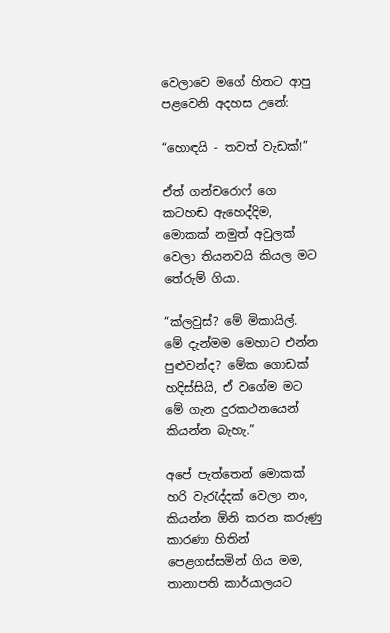වෙලාවෙ මගේ හිතට ආපු පළවෙනි අදහස උනේ:

“හොඳයි - තවත් වැඩක්!”

ඒත් ගන්චරොෆ් ගෙ කටහඬ ඇහෙද්දිම, මොකක් නමුත් අවුලක් වෙලා තියනවයි කියල මට තේරුම් ගියා.

“ක්ලවුස්? මේ මිකායිල්. මේ දැන්මම මෙහාට එන්න පුළුවන්ද? මේක ගොඩක් හදිස්සියි, ඒ වගේම මට මේ ගැන දුරකථනයෙන් කියන්න බැහැ.”

අපේ පැත්තෙන් මොකක් හරි වැරැද්දක් වෙලා නං, කියන්න ඕනි කරන කරුණු කාරණා හිතින් පෙළගස්සමින් ගිය මම, තානාපති කාර්යාලයට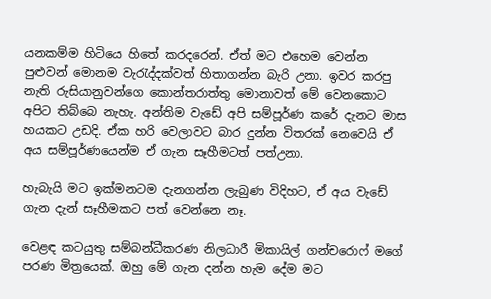යනකම්ම හිටියෙ හිතේ කරදරෙන්. ඒත් මට එහෙම වෙන්න පුළුවන් මොනම වැරැද්දක්වත් හිතාගන්න බැරි උනා. ඉවර කරපු නැති රුසියානුවන්ගෙ කොන්තරාත්තු මොනාවත් මේ වෙනකොට අපිට තිබ්බෙ නැහැ. අන්තිම වැඩේ අපි සම්පූර්ණ කරේ දැනට මාස හයකට උඩදි. ඒක හරි වෙලාවට බාර දුන්න විතරක් නෙවෙයි ඒ අය සම්පූර්ණයෙන්ම ඒ ගැන සෑහීමටත් පත්උනා.

හැබැයි මට ඉක්මනටම දැනගන්න ලැබුණ විදිහට, ඒ අය වැඩේ ගැන දැන් සෑහීමකට පත් වෙන්නෙ නෑ.

වෙළඳ කටයුතු සම්බන්ධීකරණ නිලධාරී මිකායිල් ගන්චරොෆ් මගේ පරණ මිත්‍රයෙක්. ඔහු මේ ගැන දන්න හැම දේම මට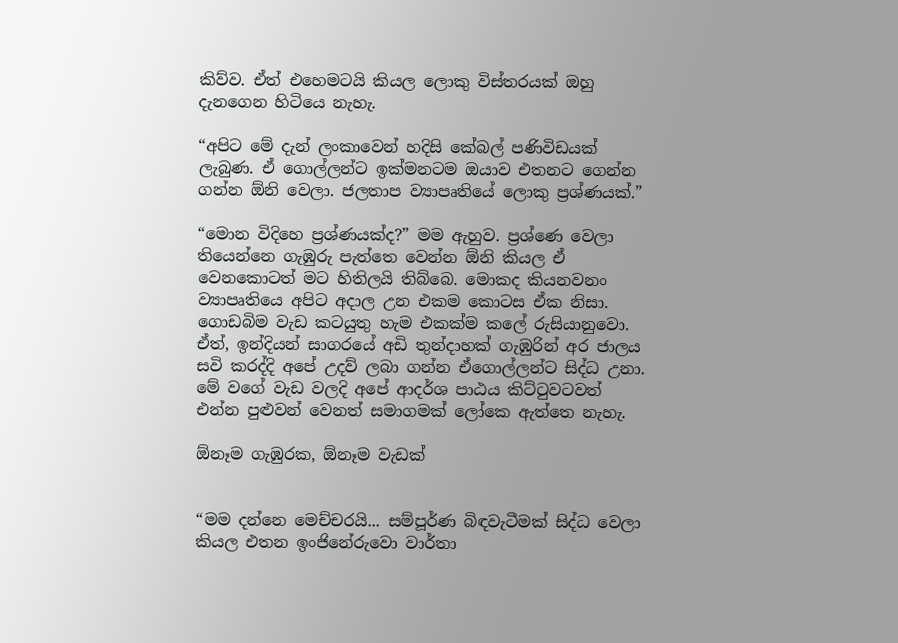කිව්ව. ඒත් එහෙමටයි කියල ලොකු විස්තරයක් ඔහු දැනගෙන හිටියෙ නැහැ.

“අපිට මේ දැන් ලංකාවෙන් හදිසි කේබල් පණිවිඩයක් ලැබුණ. ඒ ගොල්ලන්ට ඉක්මනටම ඔයාව එතනට ගෙන්න ගන්න ඕනි වෙලා. ජලතාප ව්‍යාපෘතියේ ලොකු ප්‍රශ්ණයක්.”

“මොන විදිහෙ ප්‍රශ්ණයක්ද?” මම ඇහුව. ප්‍රශ්ණෙ වෙලා තියෙන්නෙ ගැඹුරු පැත්තෙ වෙන්න ඕනි කියල ඒ වෙනකොටත් මට හිතිලයි තිබ්බෙ. මොකද කියනවනං ව්‍යාපෘතියෙ අපිට අදාල උන එකම කොටස ඒක නිසා. ගොඩබිම වැඩ කටයුතු හැම එකක්ම කලේ රුසියානුවො. ඒත්, ඉන්දියන් සාගරයේ අඩි තුන්දාහක් ගැඹුරින් අර ජාලය සවි කරද්දි අපේ උදව් ලබා ගන්න ඒගොල්ලන්ට සිද්ධ උනා. මේ වගේ වැඩ වලදි අපේ ආදර්ශ පාඨය කිට්ටුවටවත් එන්න පුළුවන් වෙනත් සමාගමක් ලෝකෙ ඇත්තෙ නැහැ.

ඕනෑම ගැඹුරක, ඕනෑම වැඩක්


“මම දන්නෙ මෙච්චරයි... සම්පූර්ණ බිඳවැටීමක් සිද්ධ වෙලා කියල එතන ඉංජිනේරුවො වාර්තා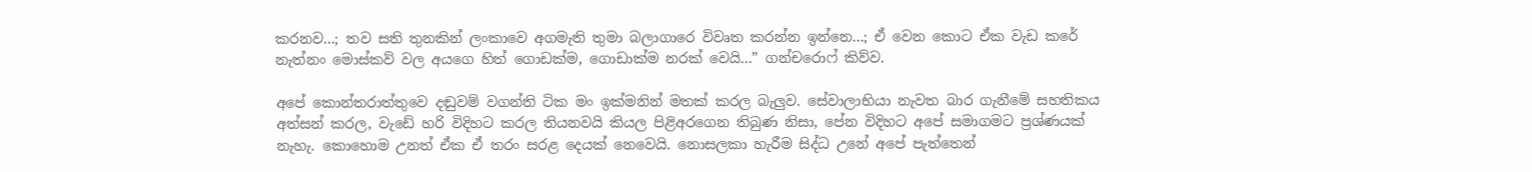කරනව...; තව සති තුනකින් ලංකාවෙ අගමැති තුමා බලාගාරෙ විවෘත කරන්න ඉන්නෙ...; ඒ වෙන කොට ඒක වැඩ කරේ නැත්නං මොස්කව් වල අයගෙ හිත් ගොඩක්ම, ගොඩාක්ම නරක් වෙයි...” ගන්චරොෆ් කිව්ව.

අපේ කොන්තරාත්තුවෙ දඬුවම් වගන්ති ටික මං ඉක්මනින් මතක් කරල බැලුව. සේවාලාභියා නැවත බාර ගැනීමේ සහතිකය අත්සන් කරල, වැඩේ හරි විදිහට කරල තියනවයි කියල පිළිඅරගෙන තිබුණ නිසා, පේන විදිහට අපේ සමාගමට ප්‍රශ්ණයක් නැහැ. කොහොම උනත් ඒක ඒ තරං සරළ දෙයක් නෙවෙයි. නොසලකා හැරීම සිද්ධ උනේ අපේ පැත්තෙන්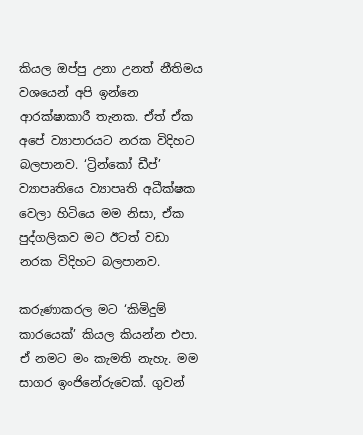කියල ඔප්පු උනා උනත් නීතිමය වශයෙන් අපි ඉන්නෙ ආරක්ෂාකාරී තැනක. ඒත් ඒක අපේ ව්‍යාපාරයට නරක විදිහට බලපානව. ‘ට්‍රින්කෝ ඩීප්’ ව්‍යාපෘතියෙ ව්‍යාපෘති අධීක්ෂක වෙලා හිටියෙ මම නිසා, ඒක පුද්ගලිකව මට ඊටත් වඩා නරක විදිහට බලපානව.

කරුණාකරල මට ‘කිමිදුම් කාරයෙක්’ කියල කියන්න එපා. ඒ නමට මං කැමති නැහැ. මම සාගර ඉංජිනේරුවෙක්. ගුවන්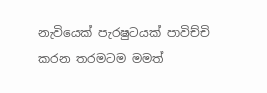නැවියෙක් පැරෂුටයක් පාවිච්චි කරන තරමටම මමත්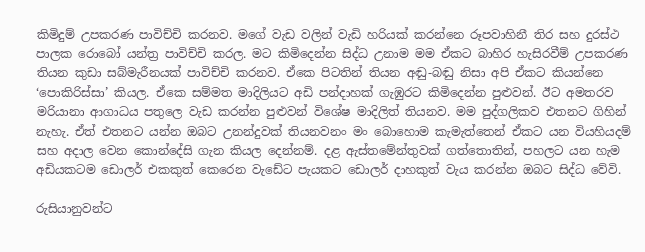කිමිදුම් උපකරණ පාවිච්චි කරනව. මගේ වැඩ වලින් වැඩි හරියක් කරන්නෙ රූපවාහිනී තිර සහ දුරස්ථ පාලක රොබෝ යන්ත්‍ර පාවිච්චි කරල. මට කිමිදෙන්න සිද්ධ උනාම මම ඒකට බාහිර හැසිරවීම් උපකරණ තියන කුඩා සබ්මැරීනයක් පාවිච්චි කරනව. ඒකෙ පිටතින් තියන අඬු-බඬු නිසා අපි ඒකට කියන්නෙ ‘පොකිරිස්සා’ කියල. ඒකෙ සම්මත මාදිලියට අඩි පන්දාහක් ගැඹුරට කිමිදෙන්න පුළුවන්. ඊට අමතරව මරියානා ආගාධය පතුලෙ වැඩ කරන්න පුළුවන් විශේෂ මාදිලිත් තියනව. මම පුද්ගලිකව එතනට ගිහින් නැහැ. ඒත් එතනට යන්න ඔබට උනන්දුවක් තියනවනං මං බොහොම කැමැත්තෙන් ඒකට යන වියහියදම් සහ අදාල වෙන කොන්දේසි ගැන කියල දෙන්නම්. දළ ඇස්තමේන්තුවක් ගත්තොතින්, පහලට යන හැම අඩියකටම ඩොලර් එකකුත් කෙරෙන වැඩේට පැයකට ඩොලර් දාහකුත් වැය කරන්න ඔබට සිද්ධ වේවි.

රුසියානුවන්ට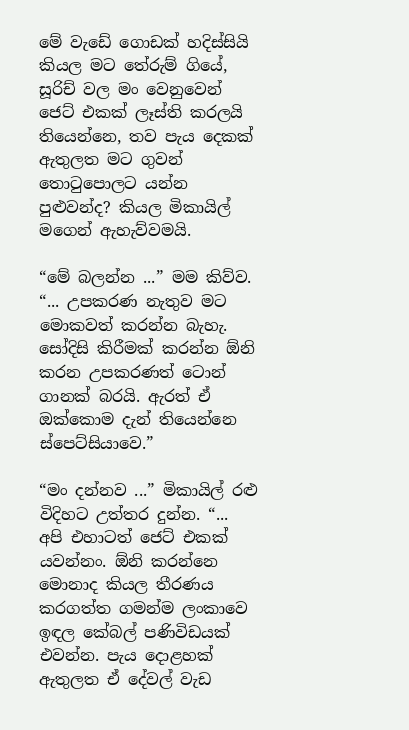මේ වැඩේ ගොඩක් හදිස්සියි කියල මට තේරුම් ගියේ, සූරිච් වල මං වෙනුවෙන් ජෙට් එකක් ලෑස්ති කරලයි තියෙන්නෙ, තව පැය දෙකක් ඇතුලත මට ගුවන් තොටුපොලට යන්න පුළුවන්ද? කියල මිකායිල් මගෙන් ඇහැව්වමයි.

“මේ බලන්න ...” මම කිව්ව. “... උපකරණ නැතුව මට මොකවත් කරන්න බැහැ. සෝදිසි කිරීමක් කරන්න ඕනි කරන උපකරණත් ටොන් ගානක් බරයි. ඇරත් ඒ ඔක්කොම දැන් තියෙන්නෙ ස්පෙට්සියාවෙ.”

“මං දන්නව ...” මිකායිල් රළු විදිහට උත්තර දුන්න. “... අපි එහාටත් ජෙට් එකක් යවන්නං. ඕනි කරන්නෙ මොනාද කියල තීරණය කරගත්ත ගමන්ම ලංකාවෙ ඉඳල කේබල් පණිවිඩයක් එවන්න. පැය දොළහක් ඇතුලත ඒ දේවල් වැඩ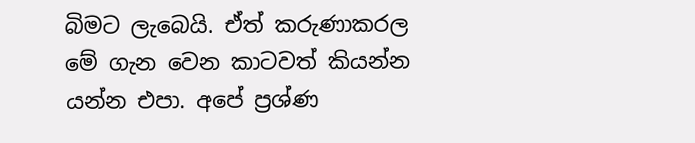බිමට ලැබෙයි. ඒත් කරුණාකරල මේ ගැන වෙන කාටවත් කියන්න යන්න එපා. අපේ ප්‍රශ්ණ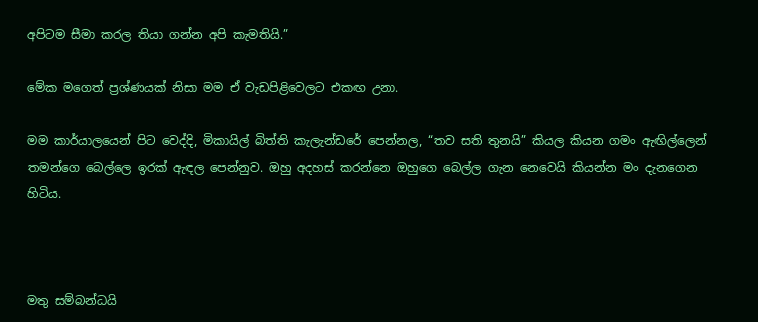අපිටම සීමා කරල තියා ගන්න අපි කැමතියි.”

මේක මගෙත් ප්‍රශ්ණයක් නිසා මම ඒ වැඩපිළිවෙලට එකඟ උනා.

මම කාර්යාලයෙන් පිට වෙද්දි, මිකායිල් බිත්ති කැලැන්ඩරේ පෙන්නල, “තව සති තුනයි” කියල කියන ගමං ඇඟිල්ලෙන් තමන්ගෙ බෙල්ලෙ ඉරක් ඇඳල පෙන්නුව. ඔහු අදහස් කරන්නෙ ඔහුගෙ බෙල්ල ගැන නෙවෙයි කියන්න මං දැනගෙන හිටිය.



මතු සම්බන්ධයි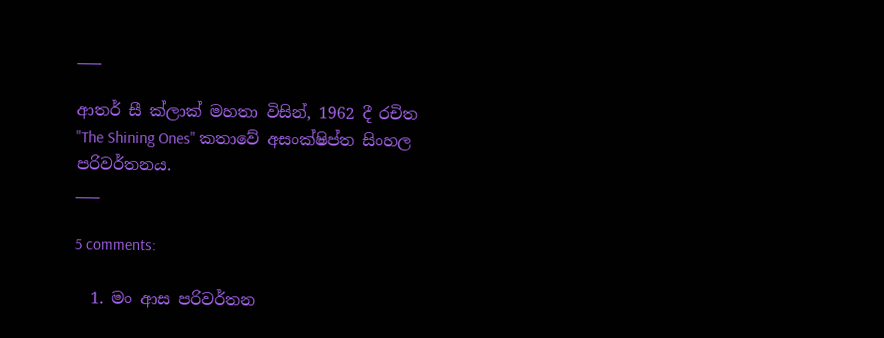___

ආතර් සී ක්ලාක් මහතා විසින්, 1962 දී රචිත "The Shining Ones" කතාවේ අසංක්ෂිප්ත සිංහල පරිවර්තනය.
___

5 comments:

  1. මං ආස පරිවර්තන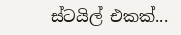ස්ටයිල් එකක්...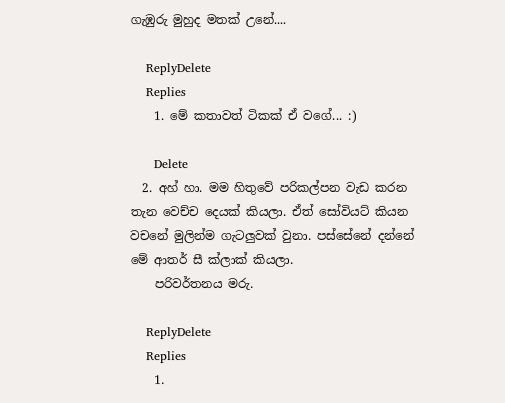ගැඹුරු මුහුද මතක් උනේ....

    ReplyDelete
    Replies
    1. මේ කතාවත් ටිකක් ඒ වගේ... :)

      Delete
  2. අහ් හා. මම හිතුවේ පරිකල්පන වැඩ කරන තැන වෙච්ච දෙයක් කියලා. ඒත් සෝවියට් කියන වචනේ මුලින්ම ගැටලුවක් වුනා. පස්සේනේ දන්නේ මේ ආතර් සී ක්ලාක් කියලා.
    පරිවර්තනය මරු.

    ReplyDelete
    Replies
    1.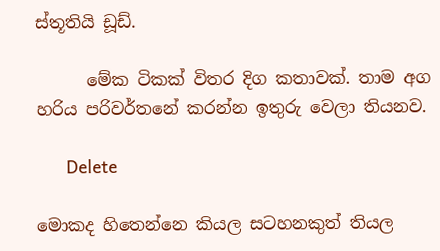ස්තූතියි ඩූඩ්.

      මේක ටිකක් විතර දිග කතාවක්. තාම අග හරිය පරිවර්තනේ කරන්න ඉතුරු වෙලා තියනව.

      Delete

මොකද හිතෙන්නෙ කියල සටහනකුත් තියල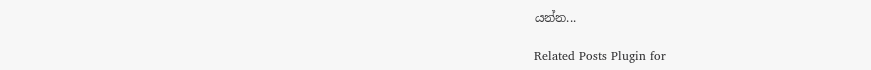යන්න...

Related Posts Plugin for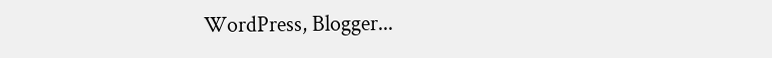WordPress, Blogger...